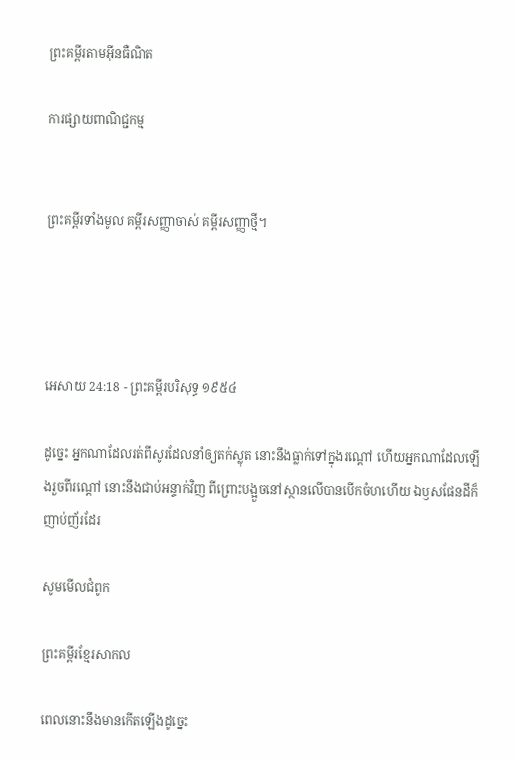ព្រះគម្ពីរតាមអ៊ីនធឺណិត

ការផ្សាយពាណិជ្ជកម្ម


ព្រះគម្ពីរទាំងមូល គម្ពីរសញ្ញាចាស់ គម្ពីរសញ្ញាថ្មី។




អេសាយ 24:18 - ព្រះគម្ពីរបរិសុទ្ធ ១៩៥៤

ដូច្នេះ អ្នកណាដែលរត់ពីសូរដែលនាំឲ្យតក់‌ស្លុត នោះនឹងធ្លាក់ទៅក្នុងរណ្តៅ ហើយអ្នកណាដែលឡើងរួចពីរណ្តៅ នោះនឹងជាប់អន្ទាក់វិញ ពីព្រោះបង្អួចនៅស្ថានលើបានបើកចំហហើយ ឯឫសផែនដីក៏ញាប់‌ញ័រដែរ

សូមមើលជំពូក

ព្រះគម្ពីរខ្មែរសាកល

ពេលនោះនឹងមានកើតឡើងដូច្នេះ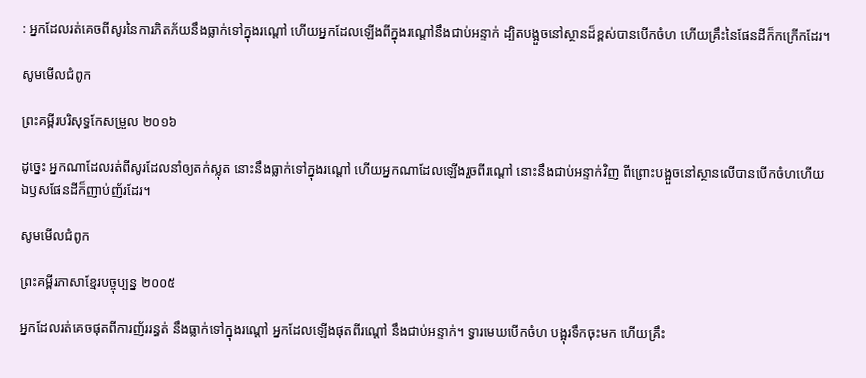: អ្នកដែលរត់គេចពីសូរនៃការភិតភ័យនឹងធ្លាក់ទៅក្នុងរណ្ដៅ ហើយអ្នកដែលឡើងពីក្នុងរណ្ដៅនឹងជាប់អន្ទាក់ ដ្បិតបង្អួចនៅស្ថានដ៏ខ្ពស់បានបើកចំហ ហើយគ្រឹះនៃផែនដីក៏កក្រើកដែរ។

សូមមើលជំពូក

ព្រះគម្ពីរបរិសុទ្ធកែសម្រួល ២០១៦

ដូច្នេះ អ្នកណាដែលរត់ពីសូរដែលនាំឲ្យតក់‌ស្លុត នោះនឹងធ្លាក់ទៅក្នុងរណ្តៅ ហើយអ្នកណាដែលឡើងរួចពីរណ្តៅ នោះនឹងជាប់អន្ទាក់វិញ ពីព្រោះបង្អួចនៅស្ថានលើបានបើកចំហហើយ ឯឫសផែនដីក៏ញាប់‌ញ័រដែរ។

សូមមើលជំពូក

ព្រះគម្ពីរភាសាខ្មែរបច្ចុប្បន្ន ២០០៥

អ្នកដែលរត់គេចផុតពីការញ័ររន្ធត់ នឹងធ្លាក់ទៅក្នុងរណ្ដៅ អ្នកដែលឡើងផុតពីរណ្ដៅ នឹងជាប់អន្ទាក់។ ទ្វារមេឃបើកចំហ បង្អុរទឹកចុះមក ហើយគ្រឹះ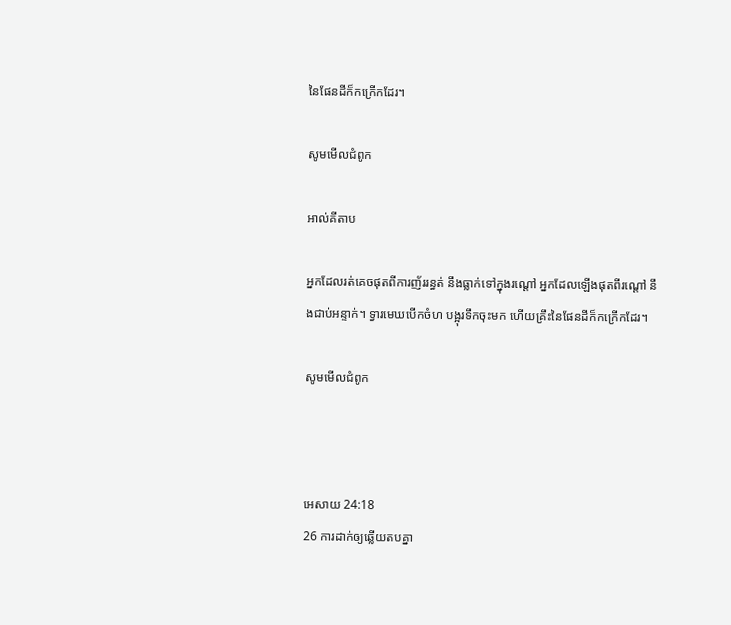នៃផែនដីក៏កក្រើកដែរ។

សូមមើលជំពូក

អាល់គីតាប

អ្នកដែលរត់គេចផុតពីការញ័ររន្ធត់ នឹងធ្លាក់ទៅក្នុងរណ្ដៅ អ្នកដែលឡើងផុតពីរណ្ដៅ នឹងជាប់អន្ទាក់។ ទ្វារមេឃបើកចំហ បង្អុរទឹកចុះមក ហើយគ្រឹះនៃផែនដីក៏កក្រើកដែរ។

សូមមើលជំពូក



អេសាយ 24:18
26 ការដាក់ឲ្យឆ្លើយតបគ្នា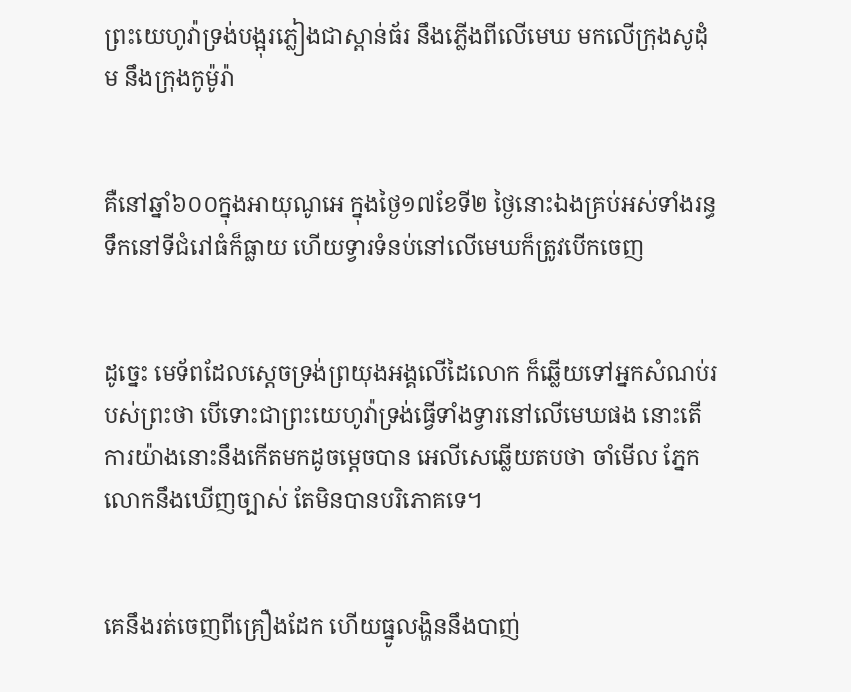ព្រះ‌យេហូវ៉ាទ្រង់បង្អុរភ្លៀងជាស្ពាន់‌ធ័រ នឹងភ្លើងពីលើមេឃ មកលើក្រុងសូដុំម នឹងក្រុងកូម៉ូរ៉ា


គឺនៅឆ្នាំ៦០០ក្នុងអាយុណូអេ ក្នុងថ្ងៃ១៧ខែទី២ ថ្ងៃនោះឯងគ្រប់អស់ទាំងរន្ធទឹកនៅទីជំរៅធំក៏ធ្លាយ ហើយទ្វារទំនប់នៅលើមេឃក៏ត្រូវបើកចេញ


ដូច្នេះ មេ‌ទ័ពដែលស្តេចទ្រង់ព្រយុងអង្គលើដៃលោក ក៏ឆ្លើយទៅអ្នកសំណប់របស់ព្រះថា បើទោះជាព្រះ‌យេហូវ៉ាទ្រង់ធ្វើទាំងទ្វារនៅលើមេឃផង នោះតើការយ៉ាងនោះនឹងកើតមកដូចម្តេចបាន អេលី‌សេឆ្លើយតបថា ចាំមើល ភ្នែកលោកនឹងឃើញច្បាស់ តែមិនបានបរិភោគទេ។


គេនឹងរត់ចេញពីគ្រឿងដែក ហើយធ្នូលង្ហិននឹងបាញ់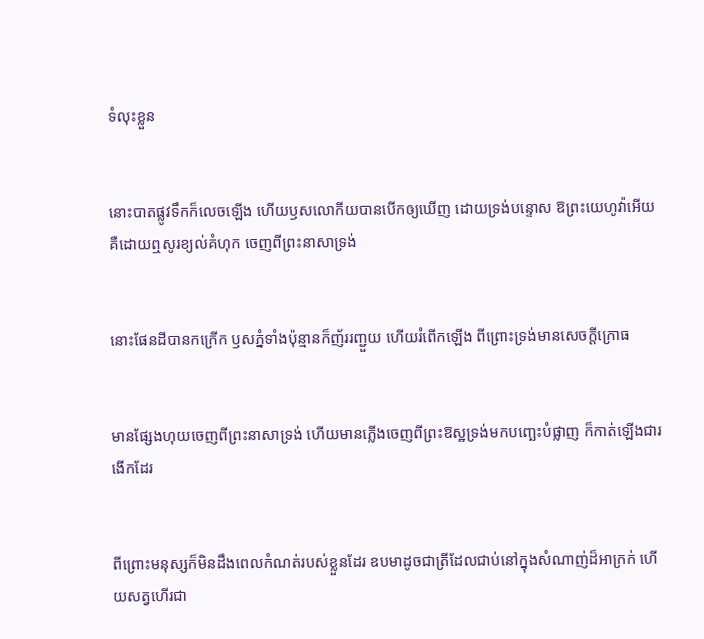ទំលុះខ្លួន


នោះបាតផ្លូវទឹកក៏លេចឡើង ហើយឫសលោកីយបានបើកឲ្យឃើញ ដោយទ្រង់បន្ទោស ឱព្រះ‌យេហូវ៉ាអើយ គឺដោយឮសូរខ្យល់គំហុក ចេញពីព្រះ‌នាសាទ្រង់


នោះផែនដីបានកក្រើក ឫសភ្នំទាំងប៉ុន្មានក៏ញ័ររញ្ជួយ ហើយរំពើកឡើង ពីព្រោះទ្រង់មានសេចក្ដីក្រោធ


មានផ្សែងហុយចេញពីព្រះ‌នាសាទ្រង់ ហើយមានភ្លើងចេញពីព្រះ‌ឱស្ឋទ្រង់មកបញ្ឆេះបំផ្លាញ ក៏កាត់ឡើងជារងើកដែរ


ពីព្រោះមនុស្សក៏មិនដឹងពេលកំណត់របស់ខ្លួនដែរ ឧបមាដូចជាត្រីដែលជាប់នៅក្នុងសំណាញ់ដ៏អាក្រក់ ហើយសត្វហើរជា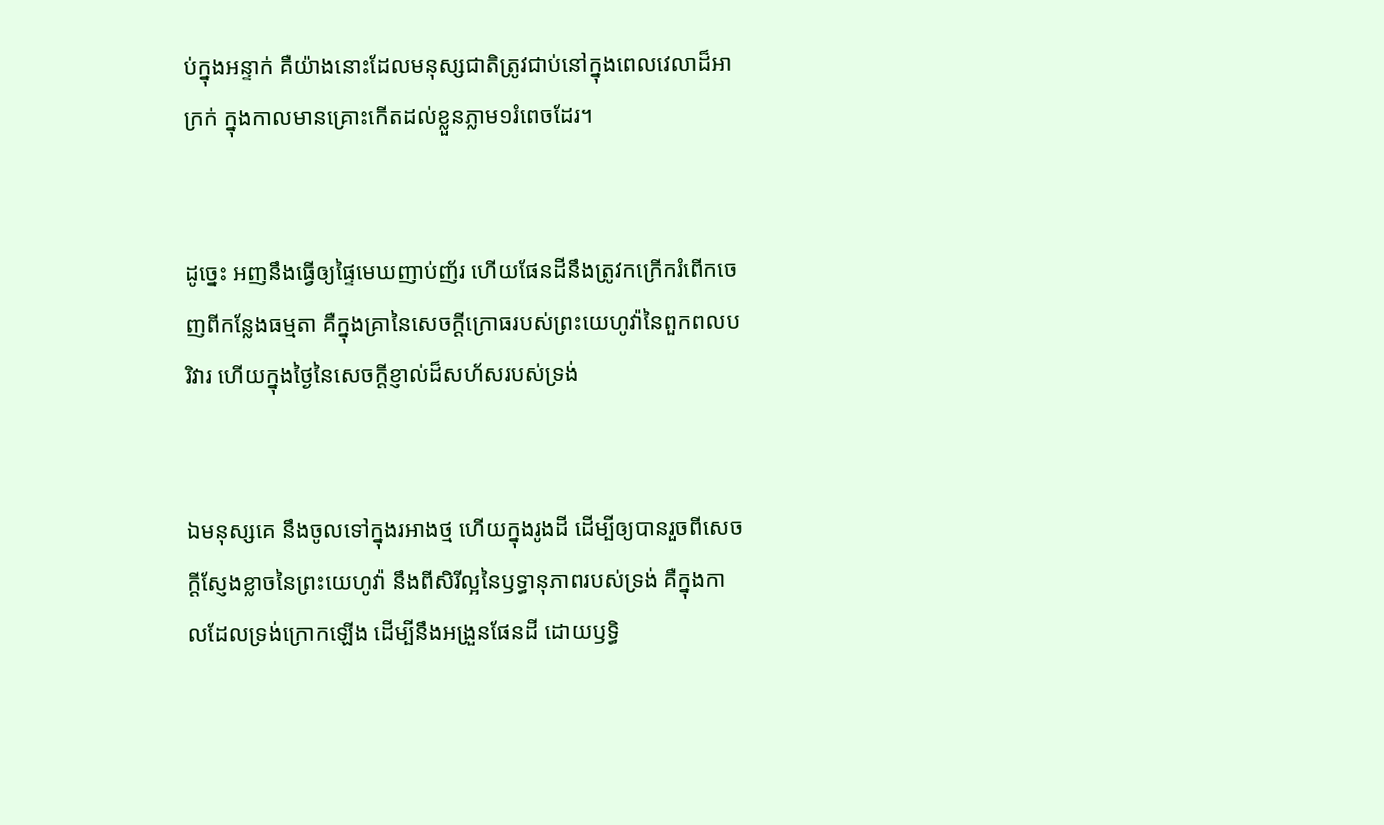ប់ក្នុងអន្ទាក់ គឺយ៉ាងនោះដែលមនុស្សជាតិត្រូវជាប់នៅក្នុងពេលវេលាដ៏អាក្រក់ ក្នុងកាលមានគ្រោះកើតដល់ខ្លួនភ្លាម១រំពេចដែរ។


ដូច្នេះ អញនឹងធ្វើឲ្យផ្ទៃមេឃញាប់‌ញ័រ ហើយផែនដីនឹងត្រូវកក្រើករំពើកចេញពីកន្លែងធម្មតា គឺក្នុងគ្រានៃសេចក្ដីក្រោធរបស់ព្រះ‌យេហូវ៉ានៃពួកពល‌បរិវារ ហើយក្នុងថ្ងៃនៃសេចក្ដីខ្ញាល់ដ៏សហ័សរបស់ទ្រង់


ឯមនុស្សគេ នឹងចូលទៅក្នុងរអាងថ្ម ហើយក្នុងរូងដី ដើម្បីឲ្យបានរួចពីសេចក្ដីស្ញែង‌ខ្លាចនៃព្រះ‌យេហូវ៉ា នឹងពីសិរី‌ល្អនៃឫទ្ធា‌នុភាពរបស់ទ្រង់ គឺក្នុងកាលដែលទ្រង់ក្រោកឡើង ដើម្បីនឹងអង្រួនផែនដី ដោយឫទ្ធិ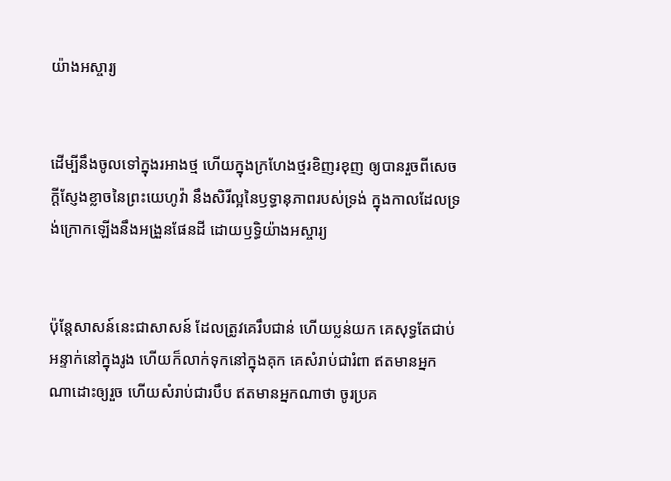យ៉ាងអស្ចារ្យ


ដើម្បីនឹងចូលទៅក្នុងរអាងថ្ម ហើយក្នុងក្រហែងថ្មរខិញ‌រខុញ ឲ្យបានរួចពីសេចក្ដីស្ញែង‌ខ្លាចនៃព្រះ‌យេហូវ៉ា នឹងសិរី‌ល្អនៃឫទ្ធា‌នុភាពរបស់ទ្រង់ ក្នុងកាលដែលទ្រង់ក្រោកឡើងនឹងអង្រួនផែនដី ដោយឫទ្ធិយ៉ាងអស្ចារ្យ


ប៉ុន្តែសាសន៍នេះជាសាសន៍ ដែលត្រូវគេរឹប‌ជាន់ ហើយប្លន់យក គេសុទ្ធតែជាប់អន្ទាក់នៅក្នុងរូង ហើយក៏លាក់ទុកនៅក្នុងគុក គេសំរាប់ជារំពា ឥតមានអ្នកណាដោះឲ្យរួច ហើយសំរាប់ជារបឹប ឥតមានអ្នកណាថា ចូរប្រគ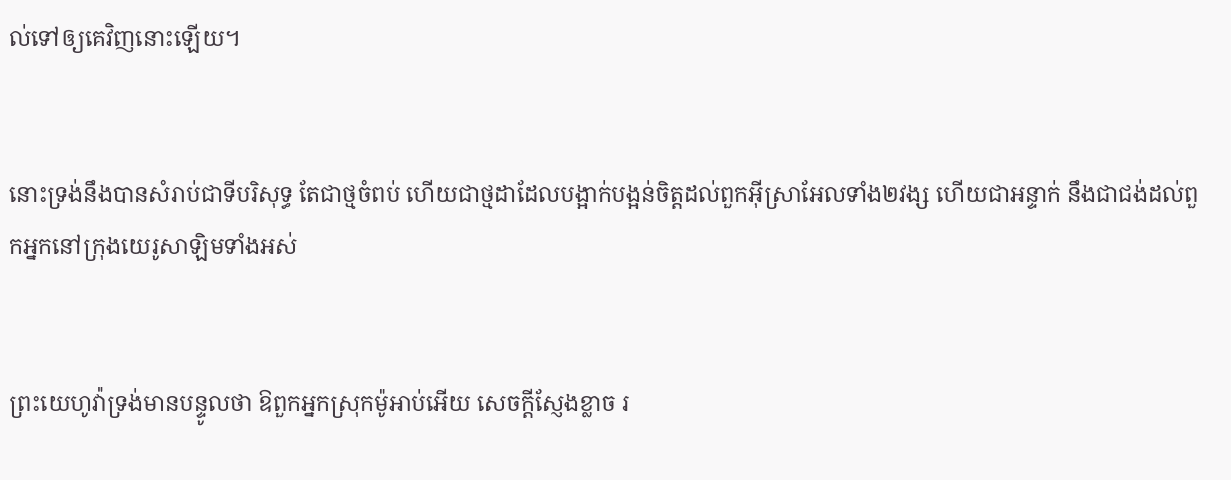ល់ទៅឲ្យគេវិញនោះឡើយ។


នោះទ្រង់នឹងបានសំរាប់ជាទីបរិសុទ្ធ តែជាថ្មចំពប់ ហើយជាថ្មដាដែលបង្អាក់‌បង្អន់ចិត្តដល់ពួកអ៊ីស្រាអែលទាំង២វង្ស ហើយជាអន្ទាក់ នឹងជាជង់ដល់ពួកអ្នកនៅក្រុងយេរូ‌សាឡិមទាំងអស់


ព្រះ‌យេហូវ៉ាទ្រង់មានបន្ទូលថា ឱពួកអ្នកស្រុកម៉ូអាប់អើយ សេចក្ដីស្ញែងខ្លាច រ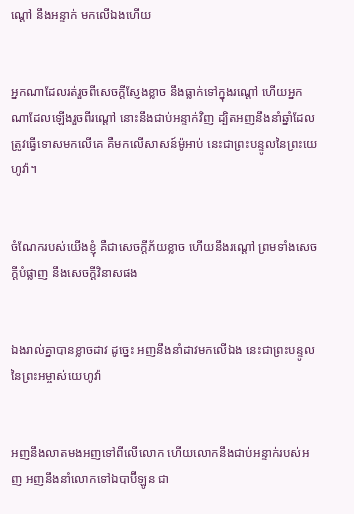ណ្តៅ នឹងអន្ទាក់ មកលើឯងហើយ


អ្នកណាដែលរត់រួចពីសេចក្ដីស្ញែងខ្លាច នឹងធ្លាក់ទៅក្នុងរណ្តៅ ហើយអ្នកណាដែលឡើងរួចពីរណ្តៅ នោះនឹងជាប់អន្ទាក់វិញ ដ្បិតអញនឹងនាំឆ្នាំដែលត្រូវធ្វើទោសមកលើគេ គឺមកលើសាសន៍ម៉ូអាប់ នេះជាព្រះ‌បន្ទូលនៃព្រះ‌យេហូវ៉ា។


ចំណែករបស់យើងខ្ញុំ គឺជាសេចក្ដីភ័យខ្លាច ហើយនឹងរណ្តៅ ព្រមទាំងសេចក្ដីបំផ្លាញ នឹងសេចក្ដីវិនាសផង


ឯងរាល់គ្នាបានខ្លាចដាវ ដូច្នេះ អញនឹងនាំដាវមកលើឯង នេះជាព្រះ‌បន្ទូលនៃព្រះ‌អម្ចាស់យេហូវ៉ា


អញនឹងលាតមងអញទៅពីលើលោក ហើយលោកនឹងជាប់អន្ទាក់របស់អញ អញនឹងនាំលោកទៅឯបាប៊ីឡូន ជា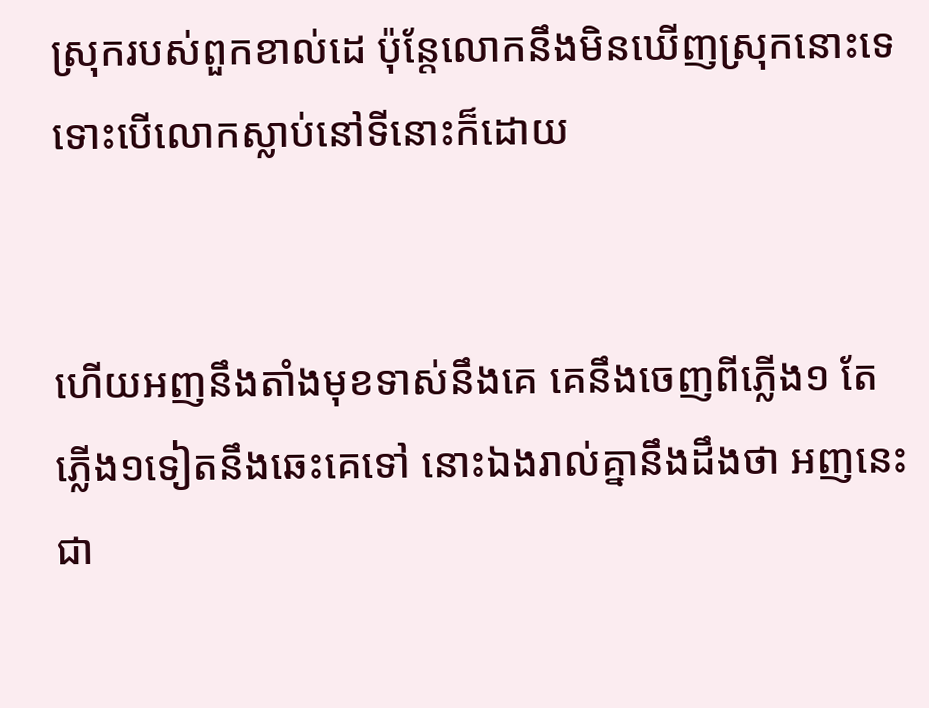ស្រុករបស់ពួកខាល់ដេ ប៉ុន្តែលោកនឹងមិនឃើញស្រុកនោះទេ ទោះបើលោកស្លាប់នៅទីនោះក៏ដោយ


ហើយអញនឹងតាំងមុខទាស់នឹងគេ គេនឹងចេញពីភ្លើង១ តែភ្លើង១ទៀតនឹងឆេះគេទៅ នោះឯងរាល់គ្នានឹងដឹងថា អញនេះជា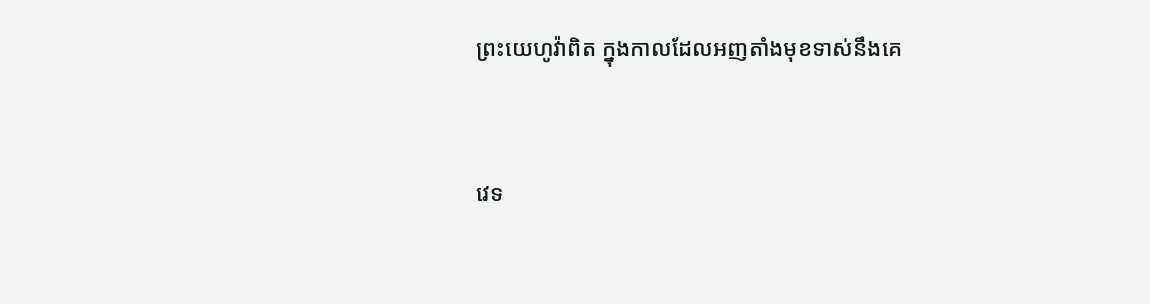ព្រះ‌យេហូវ៉ាពិត ក្នុងកាលដែលអញតាំងមុខទាស់នឹងគេ


វេទ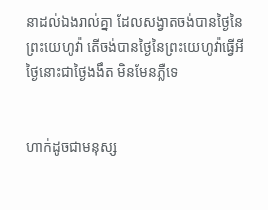នាដល់ឯងរាល់គ្នា ដែលសង្វាតចង់បានថ្ងៃនៃព្រះ‌យេហូវ៉ា តើចង់បានថ្ងៃនៃព្រះ‌យេហូវ៉ាធ្វើអី ថ្ងៃនោះជាថ្ងៃងងឹត មិនមែនភ្លឺទេ


ហាក់ដូចជាមនុស្ស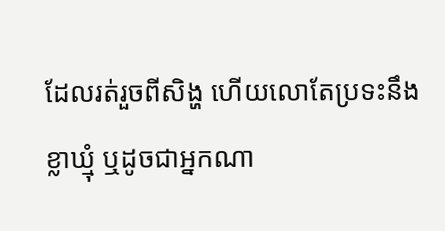ដែលរត់រួចពីសិង្ហ ហើយលោតែប្រទះនឹងខ្លា‌ឃ្មុំ ឬដូចជាអ្នកណា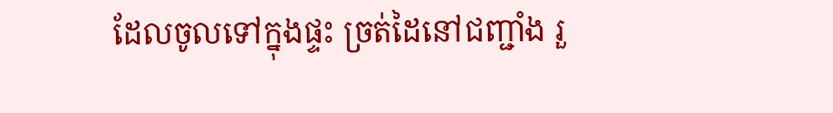ដែលចូលទៅក្នុងផ្ទះ ច្រត់ដៃនៅជញ្ជាំង រួ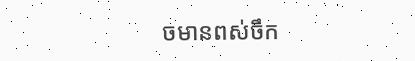ចមានពស់ចឹក